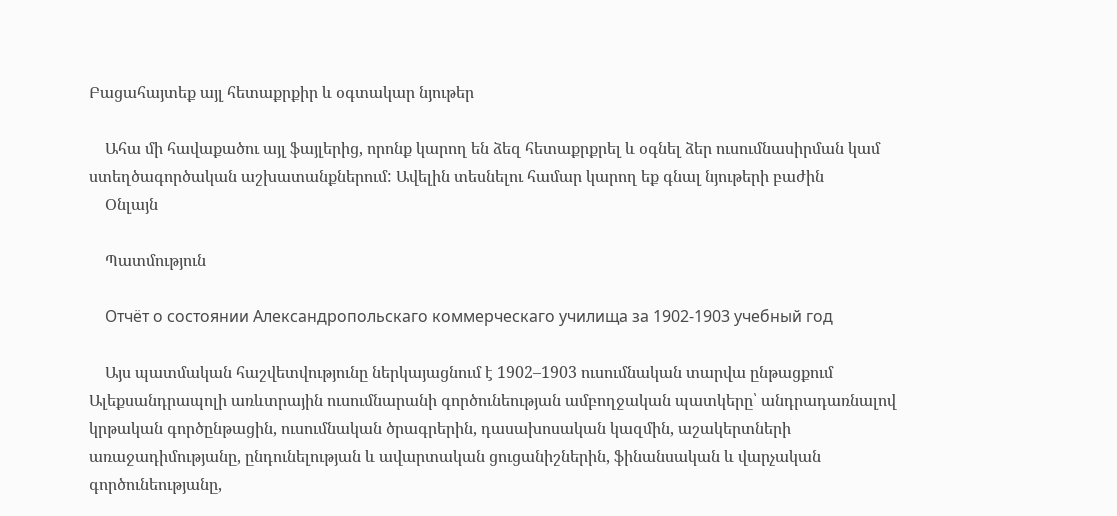Բացահայտեք այլ հետաքրքիր և օգտակար նյութեր

    Ահա մի հավաքածու այլ ֆայլերից, որոնք կարող են ձեզ հետաքրքրել և օգնել ձեր ուսումնասիրման կամ ստեղծագործական աշխատանքներում: Ավելին տեսնելու համար կարող եք գնալ նյութերի բաժին
    Օնլայն

    Պատմություն

    Отчёт о состоянии Александропольскаго коммерческаго училища за 1902-1903 учебный год

    Այս պատմական հաշվետվությունը ներկայացնում է 1902–1903 ուսումնական տարվա ընթացքում Ալեքսանդրապոլի առևտրային ուսումնարանի գործունեության ամբողջական պատկերը՝ անդրադառնալով կրթական գործընթացին, ուսումնական ծրագրերին, դասախոսական կազմին, աշակերտների առաջադիմությանը, ընդունելության և ավարտական ցուցանիշներին, ֆինանսական և վարչական գործունեությանը,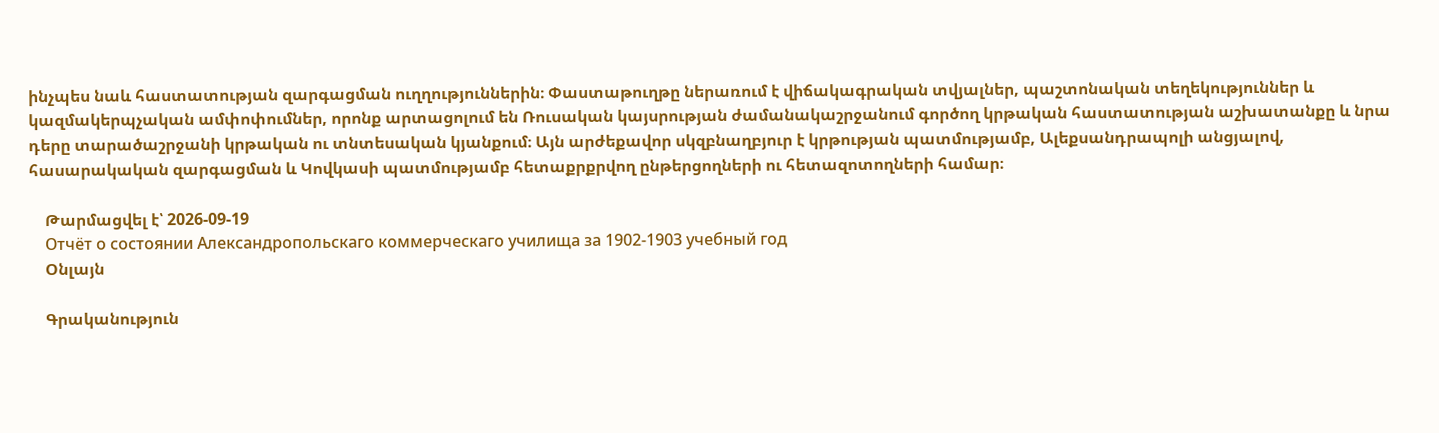ինչպես նաև հաստատության զարգացման ուղղություններին։ Փաստաթուղթը ներառում է վիճակագրական տվյալներ, պաշտոնական տեղեկություններ և կազմակերպչական ամփոփումներ, որոնք արտացոլում են Ռուսական կայսրության ժամանակաշրջանում գործող կրթական հաստատության աշխատանքը և նրա դերը տարածաշրջանի կրթական ու տնտեսական կյանքում։ Այն արժեքավոր սկզբնաղբյուր է կրթության պատմությամբ, Ալեքսանդրապոլի անցյալով, հասարակական զարգացման և Կովկասի պատմությամբ հետաքրքրվող ընթերցողների ու հետազոտողների համար։

    Թարմացվել է՝ 2026-09-19
    Отчёт о состоянии Александропольскаго коммерческаго училища за 1902-1903 учебный год
    Օնլայն

    Գրականություն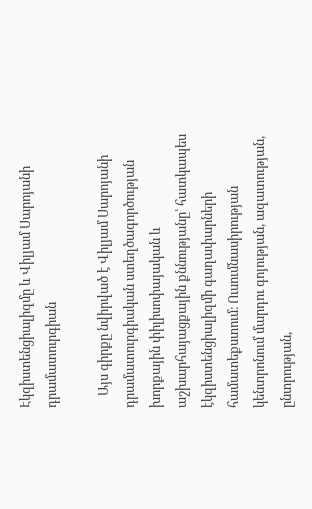Էկզիստենցիալիզմը և Վիլյամ Սարոյանի դրամատուրգիան

    Այս գիրքը նվիրված է Վիլյամ Սարոյանի դրամատուրգիական ստեղծագործության խորքային փիլիսոփայական և աշխարհայացքային քննությանը՝ հատկապես էկզիստենցիալիզմի գաղափարների համատեքստում։ Ուսումնասիրության կենտրոնում մարդու գոյության, ազատության, ընտրության,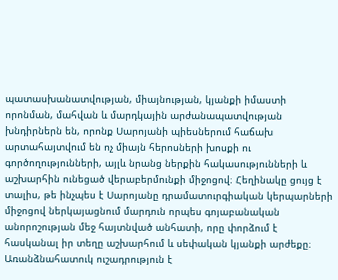պատասխանատվության, միայնության, կյանքի իմաստի որոնման, մահվան և մարդկային արժանապատվության խնդիրներն են, որոնք Սարոյանի պիեսներում հաճախ արտահայտվում են ոչ միայն հերոսների խոսքի ու գործողությունների, այլև նրանց ներքին հակասությունների և աշխարհին ունեցած վերաբերմունքի միջոցով։ Հեղինակը ցույց է տալիս, թե ինչպես է Սարոյանը դրամատուրգիական կերպարների միջոցով ներկայացնում մարդուն որպես գոյաբանական անորոշության մեջ հայտնված անհատի, որը փորձում է հասկանալ իր տեղը աշխարհում և սեփական կյանքի արժեքը։ Առանձնահատուկ ուշադրություն է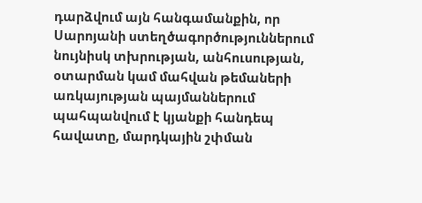դարձվում այն հանգամանքին, որ Սարոյանի ստեղծագործություններում նույնիսկ տխրության, անհուսության, օտարման կամ մահվան թեմաների առկայության պայմաններում պահպանվում է կյանքի հանդեպ հավատը, մարդկային շփման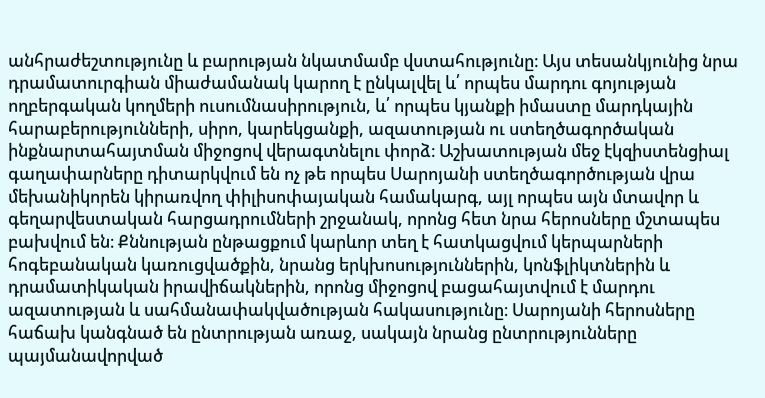անհրաժեշտությունը և բարության նկատմամբ վստահությունը։ Այս տեսանկյունից նրա դրամատուրգիան միաժամանակ կարող է ընկալվել և՛ որպես մարդու գոյության ողբերգական կողմերի ուսումնասիրություն, և՛ որպես կյանքի իմաստը մարդկային հարաբերությունների, սիրո, կարեկցանքի, ազատության ու ստեղծագործական ինքնարտահայտման միջոցով վերագտնելու փորձ։ Աշխատության մեջ էկզիստենցիալ գաղափարները դիտարկվում են ոչ թե որպես Սարոյանի ստեղծագործության վրա մեխանիկորեն կիրառվող փիլիսոփայական համակարգ, այլ որպես այն մտավոր և գեղարվեստական հարցադրումների շրջանակ, որոնց հետ նրա հերոսները մշտապես բախվում են։ Քննության ընթացքում կարևոր տեղ է հատկացվում կերպարների հոգեբանական կառուցվածքին, նրանց երկխոսություններին, կոնֆլիկտներին և դրամատիկական իրավիճակներին, որոնց միջոցով բացահայտվում է մարդու ազատության և սահմանափակվածության հակասությունը։ Սարոյանի հերոսները հաճախ կանգնած են ընտրության առաջ, սակայն նրանց ընտրությունները պայմանավորված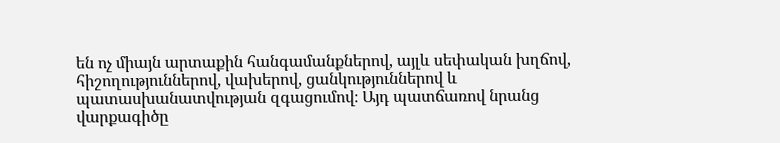են ոչ միայն արտաքին հանգամանքներով, այլև սեփական խղճով, հիշողություններով, վախերով, ցանկություններով և պատասխանատվության զգացումով։ Այդ պատճառով նրանց վարքագիծը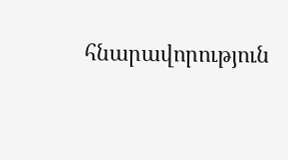հնարավորություն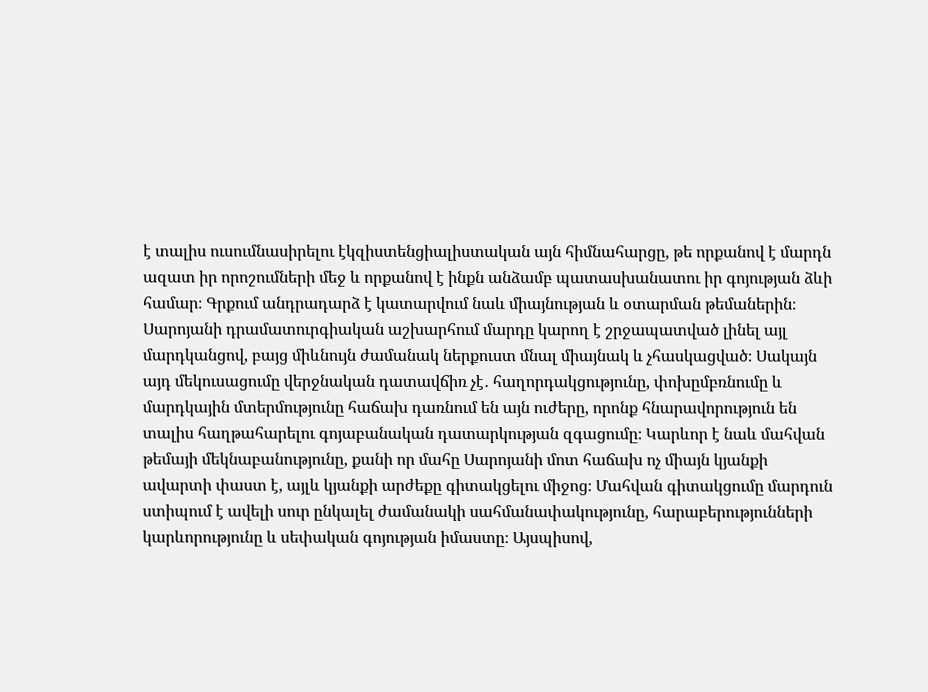է տալիս ուսումնասիրելու էկզիստենցիալիստական այն հիմնահարցը, թե որքանով է մարդն ազատ իր որոշումների մեջ և որքանով է ինքն անձամբ պատասխանատու իր գոյության ձևի համար։ Գրքում անդրադարձ է կատարվում նաև միայնության և օտարման թեմաներին։ Սարոյանի դրամատուրգիական աշխարհում մարդը կարող է շրջապատված լինել այլ մարդկանցով, բայց միևնույն ժամանակ ներքուստ մնալ միայնակ և չհասկացված։ Սակայն այդ մեկուսացումը վերջնական դատավճիռ չէ․ հաղորդակցությունը, փոխըմբռնումը և մարդկային մտերմությունը հաճախ դառնում են այն ուժերը, որոնք հնարավորություն են տալիս հաղթահարելու գոյաբանական դատարկության զգացումը։ Կարևոր է նաև մահվան թեմայի մեկնաբանությունը, քանի որ մահը Սարոյանի մոտ հաճախ ոչ միայն կյանքի ավարտի փաստ է, այլև կյանքի արժեքը գիտակցելու միջոց։ Մահվան գիտակցումը մարդուն ստիպում է ավելի սուր ընկալել ժամանակի սահմանափակությունը, հարաբերությունների կարևորությունը և սեփական գոյության իմաստը։ Այսպիսով,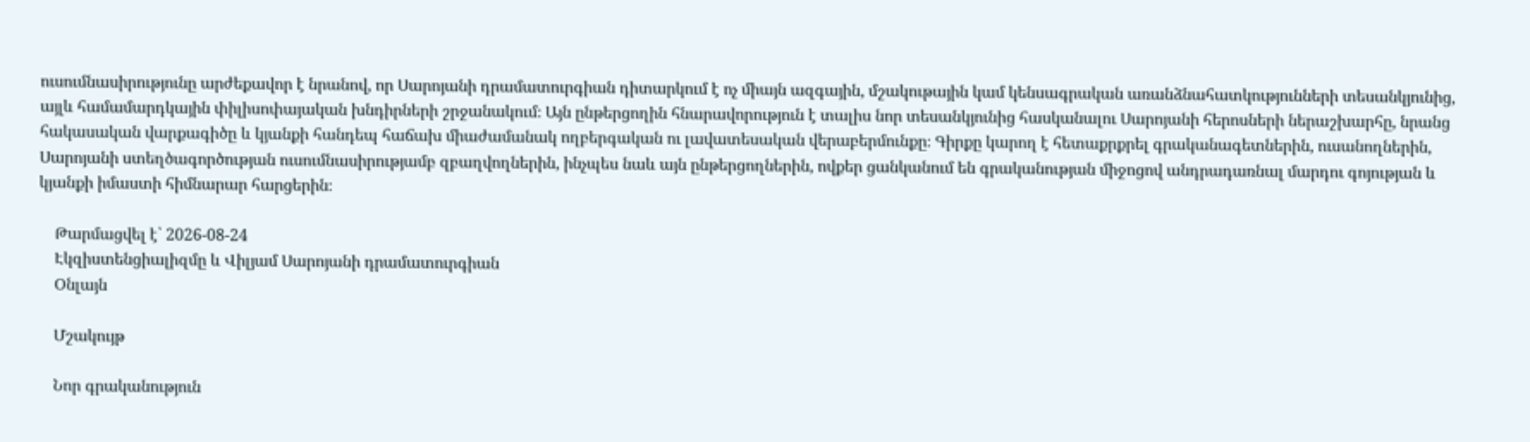ուսումնասիրությունը արժեքավոր է նրանով, որ Սարոյանի դրամատուրգիան դիտարկում է ոչ միայն ազգային, մշակութային կամ կենսագրական առանձնահատկությունների տեսանկյունից, այլև համամարդկային փիլիսոփայական խնդիրների շրջանակում։ Այն ընթերցողին հնարավորություն է տալիս նոր տեսանկյունից հասկանալու Սարոյանի հերոսների ներաշխարհը, նրանց հակասական վարքագիծը և կյանքի հանդեպ հաճախ միաժամանակ ողբերգական ու լավատեսական վերաբերմունքը։ Գիրքը կարող է հետաքրքրել գրականագետներին, ուսանողներին, Սարոյանի ստեղծագործության ուսումնասիրությամբ զբաղվողներին, ինչպես նաև այն ընթերցողներին, ովքեր ցանկանում են գրականության միջոցով անդրադառնալ մարդու գոյության և կյանքի իմաստի հիմնարար հարցերին։

    Թարմացվել է՝ 2026-08-24
    Էկզիստենցիալիզմը և Վիլյամ Սարոյանի դրամատուրգիան
    Օնլայն

    Մշակույթ

    Նոր գրականություն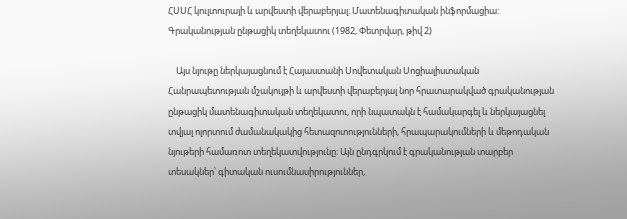ՀՍՍՀ կուլտուրայի և արվեստի վերաբերյալ: Մատենագիտական ինֆորմացիա: Գրականության ընթացիկ տեղեկատու (1982, Փետրվար, թիվ 2)

    Այս նյութը ներկայացնում է Հայաստանի Սովետական Սոցիալիստական Հանրապետության մշակույթի և արվեստի վերաբերյալ նոր հրատարակված գրականության ընթացիկ մատենագիտական տեղեկատու, որի նպատակն է համակարգել և ներկայացնել տվյալ ոլորտում ժամանակակից հետազոտությունների, հրապարակումների և մեթոդական նյութերի համառոտ տեղեկատվությունը։ Այն ընդգրկում է գրականության տարբեր տեսակներ՝ գիտական ուսումնասիրություններ,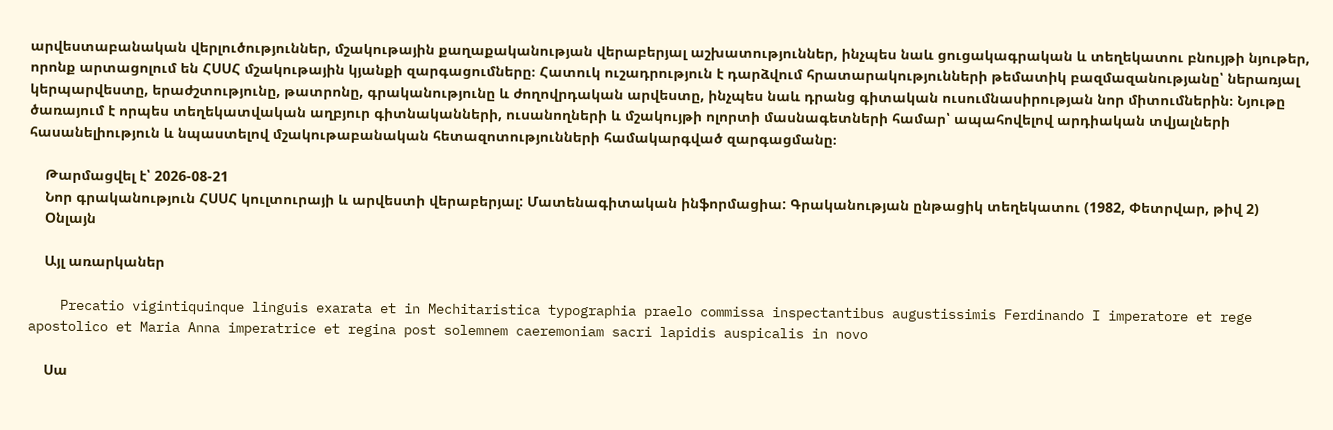արվեստաբանական վերլուծություններ, մշակութային քաղաքականության վերաբերյալ աշխատություններ, ինչպես նաև ցուցակագրական և տեղեկատու բնույթի նյութեր, որոնք արտացոլում են ՀՍՍՀ մշակութային կյանքի զարգացումները։ Հատուկ ուշադրություն է դարձվում հրատարակությունների թեմատիկ բազմազանությանը՝ ներառյալ կերպարվեստը, երաժշտությունը, թատրոնը, գրականությունը և ժողովրդական արվեստը, ինչպես նաև դրանց գիտական ուսումնասիրության նոր միտումներին։ Նյութը ծառայում է որպես տեղեկատվական աղբյուր գիտնականների, ուսանողների և մշակույթի ոլորտի մասնագետների համար՝ ապահովելով արդիական տվյալների հասանելիություն և նպաստելով մշակութաբանական հետազոտությունների համակարգված զարգացմանը։

    Թարմացվել է՝ 2026-08-21
    Նոր գրականություն ՀՍՍՀ կուլտուրայի և արվեստի վերաբերյալ: Մատենագիտական ինֆորմացիա: Գրականության ընթացիկ տեղեկատու (1982, Փետրվար, թիվ 2)
    Օնլայն

    Այլ առարկաներ

    Precatio vigintiquinque linguis exarata et in Mechitaristica typographia praelo commissa inspectantibus augustissimis Ferdinando I imperatore et rege apostolico et Maria Anna imperatrice et regina post solemnem caeremoniam sacri lapidis auspicalis in novo

    Սա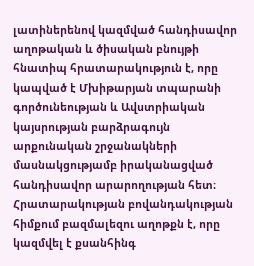լատիներենով կազմված հանդիսավոր աղոթական և ծիսական բնույթի հնատիպ հրատարակություն է, որը կապված է Մխիթարյան տպարանի գործունեության և Ավստրիական կայսրության բարձրագույն արքունական շրջանակների մասնակցությամբ իրականացված հանդիսավոր արարողության հետ։ Հրատարակության բովանդակության հիմքում բազմալեզու աղոթքն է, որը կազմվել է քսանհինգ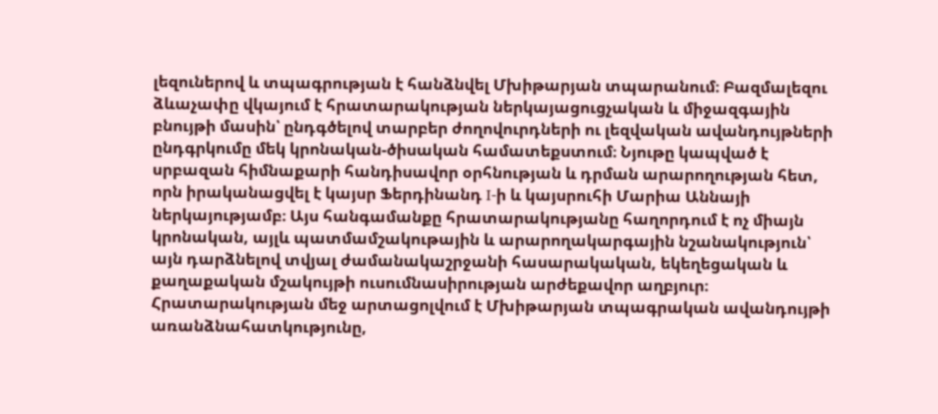լեզուներով և տպագրության է հանձնվել Մխիթարյան տպարանում։ Բազմալեզու ձևաչափը վկայում է հրատարակության ներկայացուցչական և միջազգային բնույթի մասին՝ ընդգծելով տարբեր ժողովուրդների ու լեզվական ավանդույթների ընդգրկումը մեկ կրոնական-ծիսական համատեքստում։ Նյութը կապված է սրբազան հիմնաքարի հանդիսավոր օրհնության և դրման արարողության հետ, որն իրականացվել է կայսր Ֆերդինանդ I-ի և կայսրուհի Մարիա Աննայի ներկայությամբ։ Այս հանգամանքը հրատարակությանը հաղորդում է ոչ միայն կրոնական, այլև պատմամշակութային և արարողակարգային նշանակություն՝ այն դարձնելով տվյալ ժամանակաշրջանի հասարակական, եկեղեցական և քաղաքական մշակույթի ուսումնասիրության արժեքավոր աղբյուր։ Հրատարակության մեջ արտացոլվում է Մխիթարյան տպագրական ավանդույթի առանձնահատկությունը,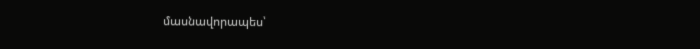մասնավորապես՝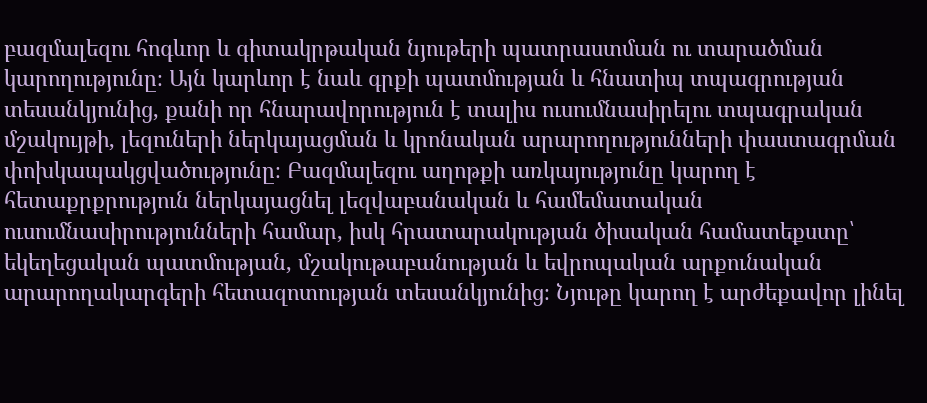բազմալեզու հոգևոր և գիտակրթական նյութերի պատրաստման ու տարածման կարողությունը։ Այն կարևոր է նաև գրքի պատմության և հնատիպ տպագրության տեսանկյունից, քանի որ հնարավորություն է տալիս ուսումնասիրելու տպագրական մշակույթի, լեզուների ներկայացման և կրոնական արարողությունների փաստագրման փոխկապակցվածությունը։ Բազմալեզու աղոթքի առկայությունը կարող է հետաքրքրություն ներկայացնել լեզվաբանական և համեմատական ուսումնասիրությունների համար, իսկ հրատարակության ծիսական համատեքստը՝ եկեղեցական պատմության, մշակութաբանության և եվրոպական արքունական արարողակարգերի հետազոտության տեսանկյունից։ Նյութը կարող է արժեքավոր լինել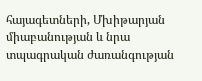հայագետների, Մխիթարյան միաբանության և նրա տպագրական ժառանգության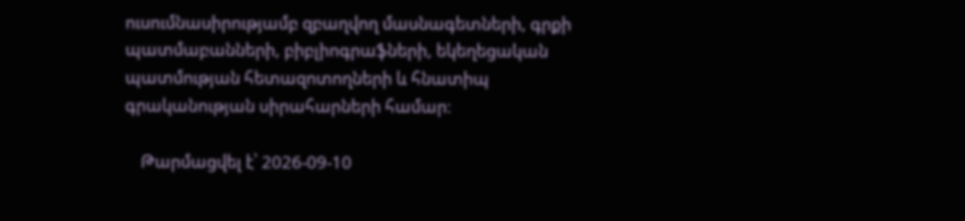ուսումնասիրությամբ զբաղվող մասնագետների, գրքի պատմաբանների, բիբլիոգրաֆների, եկեղեցական պատմության հետազոտողների և հնատիպ գրականության սիրահարների համար։

    Թարմացվել է՝ 2026-09-10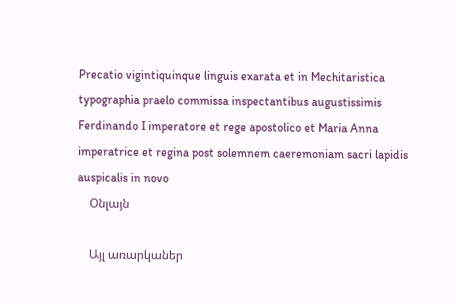Precatio vigintiquinque linguis exarata et in Mechitaristica typographia praelo commissa inspectantibus augustissimis Ferdinando I imperatore et rege apostolico et Maria Anna imperatrice et regina post solemnem caeremoniam sacri lapidis auspicalis in novo
    Օնլայն

    Այլ առարկաներ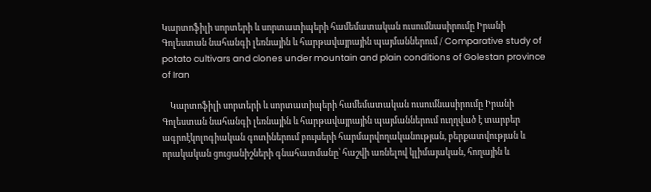Կարտոֆիլի սորտերի և սորտատիպերի համեմատական ուսումնասիրումը Իրանի Գոլեստան նահանգի լեռնային և հարթավայրային պայմաններում / Comparative study of potato cultivars and clones under mountain and plain conditions of Golestan province of Iran

    Կարտոֆիլի սորտերի և սորտատիպերի համեմատական ուսումնասիրումը Իրանի Գոլեստան նահանգի լեռնային և հարթավայրային պայմաններում ուղղված է տարբեր ագրոէկոլոգիական գոտիներում բույսերի հարմարվողականության, բերքատվության և որակական ցուցանիշների գնահատմանը՝ հաշվի առնելով կլիմայական, հողային և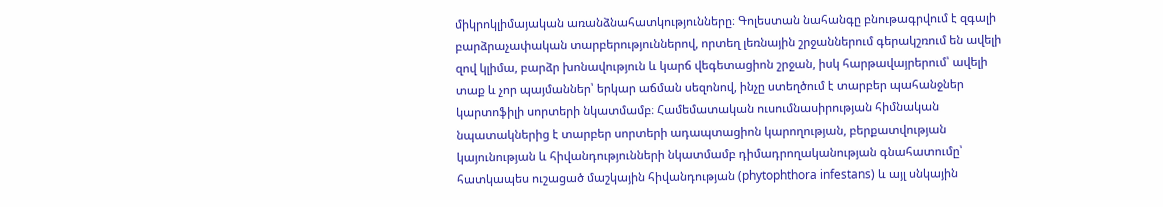միկրոկլիմայական առանձնահատկությունները։ Գոլեստան նահանգը բնութագրվում է զգալի բարձրաչափական տարբերություններով, որտեղ լեռնային շրջաններում գերակշռում են ավելի զով կլիմա, բարձր խոնավություն և կարճ վեգետացիոն շրջան, իսկ հարթավայրերում՝ ավելի տաք և չոր պայմաններ՝ երկար աճման սեզոնով, ինչը ստեղծում է տարբեր պահանջներ կարտոֆիլի սորտերի նկատմամբ։ Համեմատական ուսումնասիրության հիմնական նպատակներից է տարբեր սորտերի ադապտացիոն կարողության, բերքատվության կայունության և հիվանդությունների նկատմամբ դիմադրողականության գնահատումը՝ հատկապես ուշացած մաշկային հիվանդության (phytophthora infestans) և այլ սնկային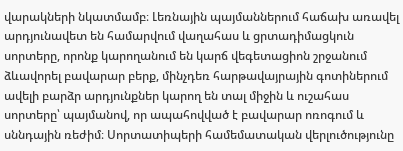վարակների նկատմամբ։ Լեռնային պայմաններում հաճախ առավել արդյունավետ են համարվում վաղահաս և ցրտադիմացկուն սորտերը, որոնք կարողանում են կարճ վեգետացիոն շրջանում ձևավորել բավարար բերք, մինչդեռ հարթավայրային գոտիներում ավելի բարձր արդյունքներ կարող են տալ միջին և ուշահաս սորտերը՝ պայմանով, որ ապահովված է բավարար ոռոգում և սննդային ռեժիմ։ Սորտատիպերի համեմատական վերլուծությունը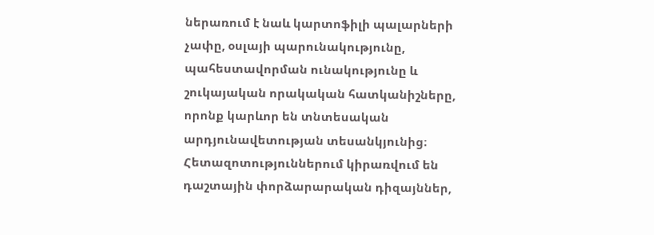ներառում է նաև կարտոֆիլի պալարների չափը, օսլայի պարունակությունը, պահեստավորման ունակությունը և շուկայական որակական հատկանիշները, որոնք կարևոր են տնտեսական արդյունավետության տեսանկյունից։ Հետազոտություններում կիրառվում են դաշտային փորձարարական դիզայններ,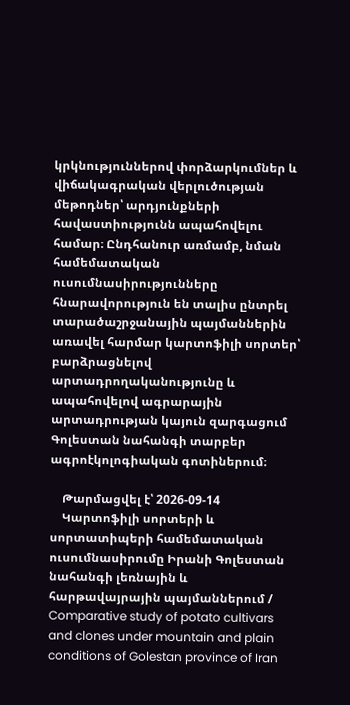կրկնություններով փորձարկումներ և վիճակագրական վերլուծության մեթոդներ՝ արդյունքների հավաստիությունն ապահովելու համար։ Ընդհանուր առմամբ, նման համեմատական ուսումնասիրությունները հնարավորություն են տալիս ընտրել տարածաշրջանային պայմաններին առավել հարմար կարտոֆիլի սորտեր՝ բարձրացնելով արտադրողականությունը և ապահովելով ագրարային արտադրության կայուն զարգացում Գոլեստան նահանգի տարբեր ագրոէկոլոգիական գոտիներում։

    Թարմացվել է՝ 2026-09-14
    Կարտոֆիլի սորտերի և սորտատիպերի համեմատական ուսումնասիրումը Իրանի Գոլեստան նահանգի լեռնային և հարթավայրային պայմաններում / Comparative study of potato cultivars and clones under mountain and plain conditions of Golestan province of Iran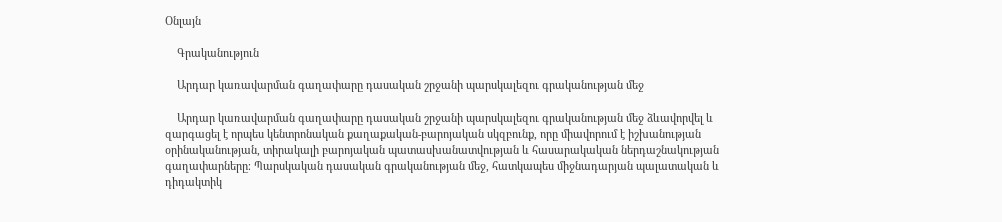Օնլայն

    Գրականություն

    Արդար կառավարման գաղափարը դասական շրջանի պարսկալեզու գրականության մեջ

    Արդար կառավարման գաղափարը դասական շրջանի պարսկալեզու գրականության մեջ ձևավորվել և զարգացել է որպես կենտրոնական քաղաքական-բարոյական սկզբունք, որը միավորում է իշխանության օրինականության, տիրակալի բարոյական պատասխանատվության և հասարակական ներդաշնակության գաղափարները։ Պարսկական դասական գրականության մեջ, հատկապես միջնադարյան պալատական և դիդակտիկ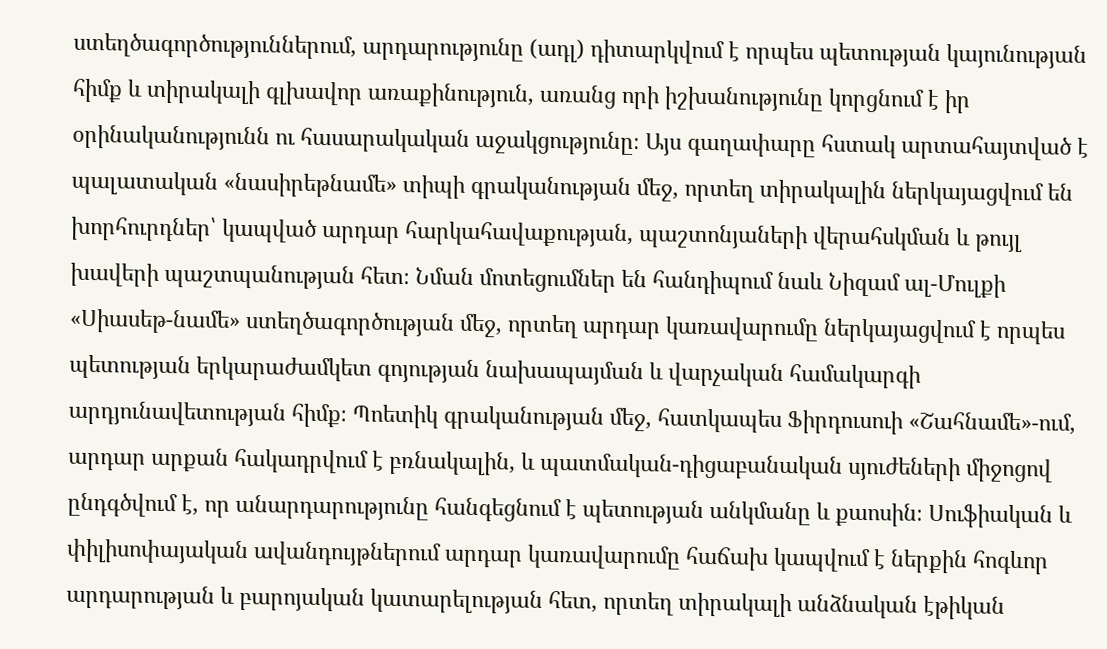ստեղծագործություններում, արդարությունը (ադլ) դիտարկվում է որպես պետության կայունության հիմք և տիրակալի գլխավոր առաքինություն, առանց որի իշխանությունը կորցնում է իր օրինականությունն ու հասարակական աջակցությունը։ Այս գաղափարը հստակ արտահայտված է պալատական «նասիրեթնամե» տիպի գրականության մեջ, որտեղ տիրակալին ներկայացվում են խորհուրդներ՝ կապված արդար հարկահավաքության, պաշտոնյաների վերահսկման և թույլ խավերի պաշտպանության հետ։ Նման մոտեցումներ են հանդիպում նաև Նիզամ ալ-Մուլքի «Սիասեթ-նամե» ստեղծագործության մեջ, որտեղ արդար կառավարումը ներկայացվում է որպես պետության երկարաժամկետ գոյության նախապայման և վարչական համակարգի արդյունավետության հիմք։ Պոետիկ գրականության մեջ, հատկապես Ֆիրդուսուի «Շահնամե»-ում, արդար արքան հակադրվում է բռնակալին, և պատմական-դիցաբանական սյուժեների միջոցով ընդգծվում է, որ անարդարությունը հանգեցնում է պետության անկմանը և քաոսին։ Սուֆիական և փիլիսոփայական ավանդույթներում արդար կառավարումը հաճախ կապվում է ներքին հոգևոր արդարության և բարոյական կատարելության հետ, որտեղ տիրակալի անձնական էթիկան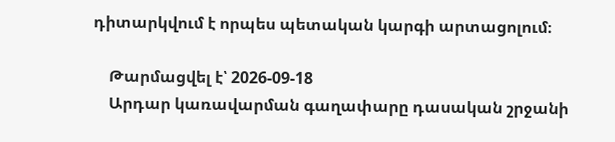դիտարկվում է որպես պետական կարգի արտացոլում։

    Թարմացվել է՝ 2026-09-18
    Արդար կառավարման գաղափարը դասական շրջանի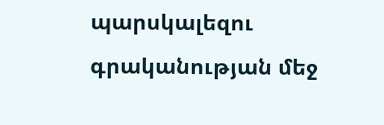պարսկալեզու գրականության մեջ